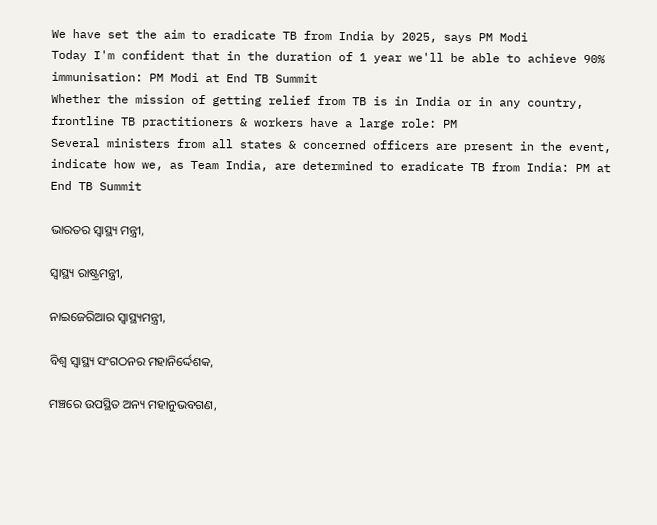We have set the aim to eradicate TB from India by 2025, says PM Modi
Today I'm confident that in the duration of 1 year we'll be able to achieve 90% immunisation: PM Modi at End TB Summit
Whether the mission of getting relief from TB is in India or in any country, frontline TB practitioners & workers have a large role: PM
Several ministers from all states & concerned officers are present in the event, indicate how we, as Team India, are determined to eradicate TB from India: PM at End TB Summit

ଭାରତର ସ୍ୱାସ୍ଥ୍ୟ ମନ୍ତ୍ରୀ,

ସ୍ୱାସ୍ଥ୍ୟ ରାଷ୍ଟ୍ରମନ୍ତ୍ରୀ,

ନାଇଜେରିଆର ସ୍ୱାସ୍ଥ୍ୟମନ୍ତ୍ରୀ,

ବିଶ୍ୱ ସ୍ୱାସ୍ଥ୍ୟ ସଂଗଠନର ମହାନିର୍ଦ୍ଦେଶକ,

ମଞ୍ଚରେ ଉପସ୍ଥିତ ଅନ୍ୟ ମହାନୁଭବଗଣ,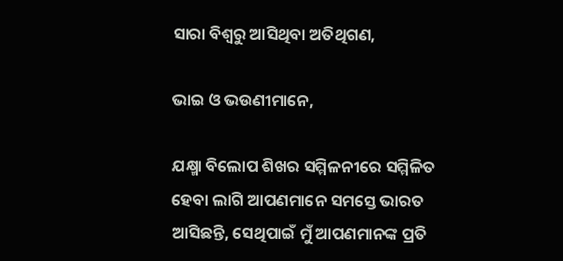ସାରା ବିଶ୍ୱରୁ ଆସିଥିବା ଅତିଥିଗଣ,

ଭାଇ ଓ ଭଉଣୀମାନେ,

ଯକ୍ଷ୍ମା ବିଲୋପ ଶିଖର ସମ୍ମିଳନୀରେ ସମ୍ମିଳିତ ହେବା ଲାଗି ଆପଣମାନେ ସମସ୍ତେ ଭାରତ ଆସିଛନ୍ତି, ସେଥିପାଇଁ ମୁଁ ଆପଣମାନଙ୍କ ପ୍ରତି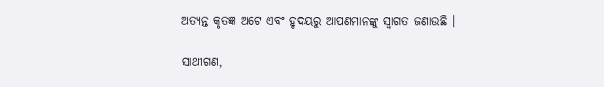ଅତ୍ୟନ୍ତ କୃତଜ୍ଞ ଅଟେ ଏବଂ ହୃଦୟରୁ ଆପଣମାନଙ୍କୁ ସ୍ୱାଗତ ଜଣାଉଛି ।

ସାଥୀଗଣ,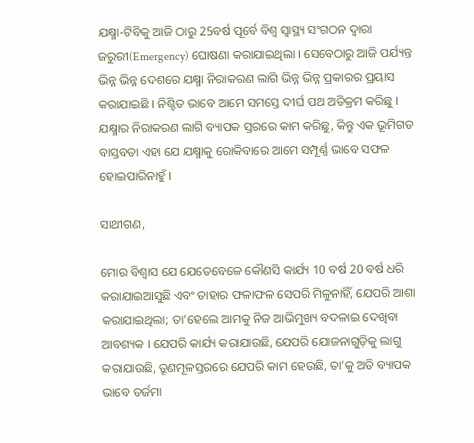ଯକ୍ଷ୍ମା-ଟିବିକୁ ଆଜି ଠାରୁ 25ବର୍ଷ ପୂର୍ବେ ବିଶ୍ୱ ସ୍ୱାସ୍ଥ୍ୟ ସଂଗଠନ ଦ୍ୱାରା ଜରୁରୀ(Emergency) ଘୋଷଣା କରାଯାଇଥିଲା । ସେବେଠାରୁ ଆଜି ପର୍ଯ୍ୟନ୍ତ ଭିନ୍ନ ଭିନ୍ନ ଦେଶରେ ଯକ୍ଷ୍ମା ନିରାକରଣ ଲାଗି ଭିନ୍ନ ଭିନ୍ନ ପ୍ରକାରର ପ୍ରୟାସ କରାଯାଇଛି । ନିଶ୍ଚିତ ଭାବେ ଆମେ ସମସ୍ତେ ଦୀର୍ଘ ପଥ ଅତିକ୍ରମ କରିଛୁ । ଯକ୍ଷ୍ମାର ନିରାକରଣ ଲାଗି ବ୍ୟାପକ ସ୍ତରରେ କାମ କରିଛୁ, କିନ୍ତୁ ଏକ ଭୂମିଗତ ବାସ୍ତବତା ଏହା ଯେ ଯକ୍ଷ୍ମାକୁ ରୋକିବାରେ ଆମେ ସମ୍ପୂର୍ଣ୍ଣ ଭାବେ ସଫଳ ହୋଇପାରିନାହୁଁ ।

ସାଥୀଗଣ,

ମୋର ବିଶ୍ୱାସ ଯେ ଯେତେବେଳେ କୌଣସି କାର୍ଯ୍ୟ 10 ବର୍ଷ 20 ବର୍ଷ ଧରି କରାଯାଇଆସୁଛି ଏବଂ ତାହାର ଫଳାଫଳ ସେପରି ମିଳୁନାହିଁ, ଯେପରି ଆଶା କରାଯାଇଥିଲା; ତା’ହେଲେ ଆମକୁ ନିଜ ଆଭିମୁଖ୍ୟ ବଦଳାଇ ଦେଖିବା ଆବଶ୍ୟକ । ଯେପରି କାର୍ଯ୍ୟ କରାଯାଉଛି, ଯେପରି ଯୋଜନାଗୁଡ଼ିକୁ ଲାଗୁ କରାଯାଉଛି, ତ୍ରୂଣମୂଳସ୍ତରରେ ଯେପରି କାମ ହେଉଛି, ତା’କୁ ଅତି ବ୍ୟାପକ ଭାବେ ତର୍ଜମା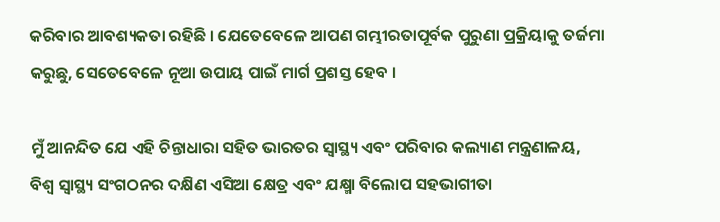କରିବାର ଆବଶ୍ୟକତା ରହିଛି । ଯେତେବେଳେ ଆପଣ ଗମ୍ଭୀରତାପୂର୍ବକ ପୁରୁଣା ପ୍ରକ୍ରିୟାକୁ ତର୍ଜମା କରୁଛୁ, ସେତେବେଳେ ନୂଆ ଉପାୟ ପାଇଁ ମାର୍ଗ ପ୍ରଶସ୍ତ ହେବ ।

ମୁଁ ଆନନ୍ଦିତ ଯେ ଏହି ଚିନ୍ତାଧାରା ସହିତ ଭାରତର ସ୍ୱାସ୍ଥ୍ୟ ଏବଂ ପରିବାର କଲ୍ୟାଣ ମନ୍ତ୍ରଣାଳୟ, ବିଶ୍ୱ ସ୍ୱାସ୍ଥ୍ୟ ସଂଗଠନର ଦକ୍ଷିଣ ଏସିଆ କ୍ଷେତ୍ର ଏବଂ ଯକ୍ଷ୍ମା ବିଲୋପ ସହଭାଗୀତା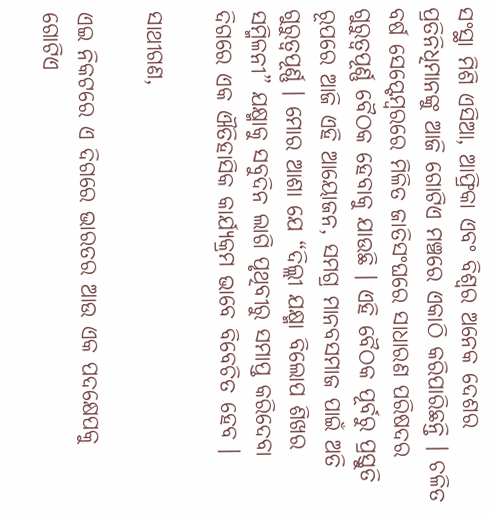ସଂସ୍ଥା ମିଶି ଏସିଆ, ଆଫ୍ରିକା ଏବଂ ବିଶ୍ୱର ଅନେକ ଦେଶର ପ୍ରତିନିଧିମାନଙ୍କୁ ଆଜି ଗୋଟିଏ ମଞ୍ଚରେ ଏକାଠି କରିପାରିଛନ୍ତି । ଚଳିତ ବର୍ଷ ସେପ୍ଟେମ୍ବରରେ ମିଳିତ ଜାତିସଂଘରେ ସାଧାରଣ ପରିଷଦର ଗୁରୁତ୍ୱପୂର୍ଣ୍ଣ ବୈଠକ ହେବାକୁ ଯାଉଛି । ଏହି ବୈଠକ ପୂର୍ବରୁ ପ୍ରସ୍ତୁତି ରୂପରେ ଆଜି ଏହି ଆୟୋଜନ, ସମଗ୍ର ମାନବସମାଜ ପାଇଁ ଅତି ଗୁରୁତ୍ୱପୂର୍ଣ୍ଣ । ମୋର ଆଶା ଯେ “ଦିଲ୍ଲୀ ଯକ୍ଷ୍ମା ବିଲୋପ ଶିଖର ସମ୍ମିଳନୀ” ଯକ୍ଷ୍ମାକୁ ସବୁଦିନ ଲାଗି ପୃଥିବୀରୁ ସମାପ୍ତ କରିଦେବା  ଦିଗରେ ଏକ ଐତିହାସିକ କାର୍ଯ୍ୟକ୍ରମ ଭାବେ ବିବେଚିତ ହେବ ।

ସାଥୀଗଣ,

ଏଇ ନିକଟରେ ଏ ଦିଗରେ ଭାରତର ଆଉ ଏକ ପଦକ୍ଷେପକୁ ଗୋଟିଏ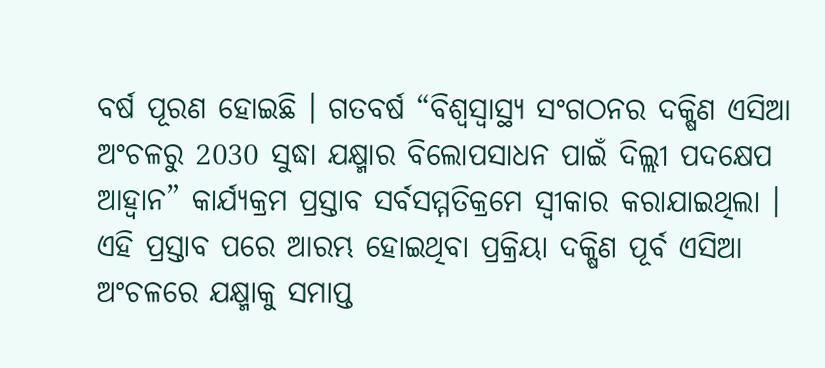ବର୍ଷ ପୂରଣ ହୋଇଛି । ଗତବର୍ଷ “ବିଶ୍ୱସ୍ୱାସ୍ଥ୍ୟ ସଂଗଠନର ଦକ୍ଷିଣ ଏସିଆ ଅଂଚଳରୁ 2030 ସୁଦ୍ଧା ଯକ୍ଷ୍ମାର ବିଲୋପସାଧନ ପାଇଁ ଦିଲ୍ଲୀ ପଦକ୍ଷେପ ଆହ୍ୱାନ” କାର୍ଯ୍ୟକ୍ରମ ପ୍ରସ୍ତାବ ସର୍ବସମ୍ମତିକ୍ରମେ ସ୍ୱୀକାର କରାଯାଇଥିଲା । ଏହି ପ୍ରସ୍ତାବ ପରେ ଆରମ୍ଭ ହୋଇଥିବା ପ୍ରକ୍ରିୟା ଦକ୍ଷିଣ ପୂର୍ବ ଏସିଆ ଅଂଚଳରେ ଯକ୍ଷ୍ମାକୁ ସମାପ୍ତ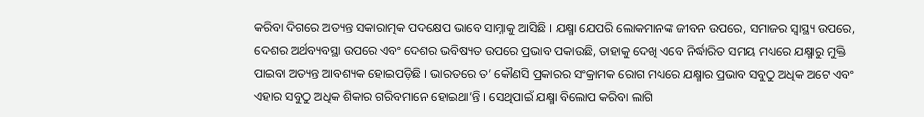କରିବା ଦିଗରେ ଅତ୍ୟନ୍ତ ସକାରାତ୍ମକ ପଦକ୍ଷେପ ଭାବେ ସାମ୍ନାକୁ ଆସିଛି । ଯକ୍ଷ୍ମା ଯେପରି ଲୋକମାନଙ୍କ ଜୀବନ ଉପରେ, ସମାଜର ସ୍ୱାସ୍ଥ୍ୟ ଉପରେ, ଦେଶର ଅର୍ଥବ୍ୟବସ୍ଥା ଉପରେ ଏବଂ ଦେଶର ଭବିଷ୍ୟତ ଉପରେ ପ୍ରଭାବ ପକାଉଛି, ତାହାକୁ ଦେଖି ଏବେ ନିର୍ଦ୍ଧାରିତ ସମୟ ମଧ୍ୟରେ ଯକ୍ଷ୍ମାରୁ ମୁକ୍ତି ପାଇବା ଅତ୍ୟନ୍ତ ଆବଶ୍ୟକ ହୋଇପଡ଼ିଛି । ଭାରତରେ ତ’ କୌଣସି ପ୍ରକାରର ସଂକ୍ରାମକ ରୋଗ ମଧ୍ୟରେ ଯକ୍ଷ୍ମାର ପ୍ରଭାବ ସବୁଠୁ ଅଧିକ ଅଟେ ଏବଂ ଏହାର ସବୁଠୁ ଅଧିକ ଶିକାର ଗରିବମାନେ ହୋଇଥା’ନ୍ତି । ସେଥିପାଇଁ ଯକ୍ଷ୍ମା ବିଲୋପ କରିବା ଲାଗି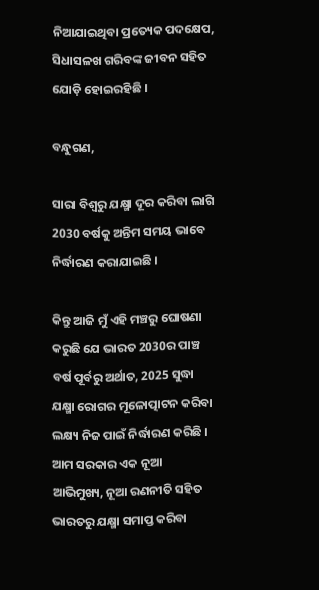ନିଆଯାଇଥିବା ପ୍ରତ୍ୟେକ ପଦକ୍ଷେପ, ସିଧାସଳଖ ଗରିବଙ୍କ ଜୀବନ ସହିତ ଯୋଡ଼ି ହୋଇରହିଛି ।

ବନ୍ଧୁଗଣ,

ସାରା ବିଶ୍ୱରୁ ଯକ୍ଷ୍ମା ଦୂର କରିବା ଲାଗି 2030 ବର୍ଷକୁ ଅନ୍ତିମ ସମୟ ଭାବେ ନିର୍ଦ୍ଧାରଣ କରାଯାଇଛି ।

କିନ୍ତୁ ଆଜି ମୁଁ ଏହି ମଞ୍ଚରୁ ଘୋଷଣା କରୁଛି ଯେ ଭାରତ 2030ର ପାଞ୍ଚ ବର୍ଷ ପୂର୍ବରୁ ଅର୍ଥାତ, 2025 ସୁଦ୍ଧା ଯକ୍ଷ୍ମା ରୋଗର ମୂଳୋତ୍ପାଟନ କରିବା ଲକ୍ଷ୍ୟ ନିଜ ପାଇଁ ନିର୍ଦ୍ଧାରଣ କରିଛି । ଆମ ସରକାର ଏକ ନୂଆ ଆଭିମୁଖ୍ୟ, ନୂଆ ରଣନୀତି ସହିତ ଭାରତରୁ ଯକ୍ଷ୍ମା ସମାପ୍ତ କରିବା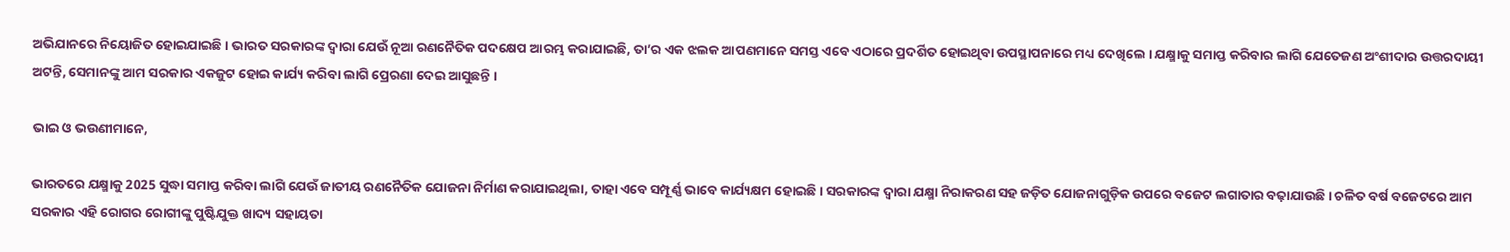ଅଭିଯାନରେ ନିୟୋଜିତ ହୋଇଯାଇଛି । ଭାରତ ସରକାରଙ୍କ ଦ୍ୱାରା ଯେଉଁ ନୂଆ ରଣନୈତିକ ପଦକ୍ଷେପ ଆରମ୍ଭ କରାଯାଇଛି, ତା’ର ଏକ ଝଲକ ଆପଣମାନେ ସମସ୍ତ ଏବେ ଏଠାରେ ପ୍ରଦର୍ଶିତ ହୋଇଥିବା ଉପସ୍ଥାପନାରେ ମଧ୍ୟ ଦେଖିଲେ । ଯକ୍ଷ୍ମାକୁ ସମାପ୍ତ କରିବାର ଲାଗି ଯେତେଜଣ ଅଂଶୀଦାର ଉତ୍ତରଦାୟୀ ଅଟନ୍ତି, ସେମାନଙ୍କୁ ଆମ ସରକାର ଏକଜୁଟ ହୋଇ କାର୍ଯ୍ୟ କରିବା ଲାଗି ପ୍ରେରଣା ଦେଇ ଆସୁଛନ୍ତି ।

ଭାଇ ଓ ଭଉଣୀମାନେ,

ଭାରତରେ ଯକ୍ଷ୍ମାକୁ 2025 ସୁଦ୍ଧା ସମାପ୍ତ କରିବା ଲାଗି ଯେଉଁ ଜାତୀୟ ରଣନୈତିକ ଯୋଜନା ନିର୍ମାଣ କରାଯାଇଥିଲା, ତାହା ଏବେ ସମ୍ପୂର୍ଣ୍ଣ ଭାବେ କାର୍ଯ୍ୟକ୍ଷମ ହୋଇଛି । ସରକାରଙ୍କ ଦ୍ୱାରା ଯକ୍ଷ୍ମା ନିରାକରଣ ସହ ଜଡ଼ିତ ଯୋଜନାଗୁଡ଼ିକ ଉପରେ ବଜେଟ ଲଗାତାର ବଢ଼ାଯାଉଛି । ଚଳିତ ବର୍ଷ ବଜେଟରେ ଆମ ସରକାର ଏହି ରୋଗର ରୋଗୀଙ୍କୁ ପୁଷ୍ଟିଯୁକ୍ତ ଖାଦ୍ୟ ସହାୟତା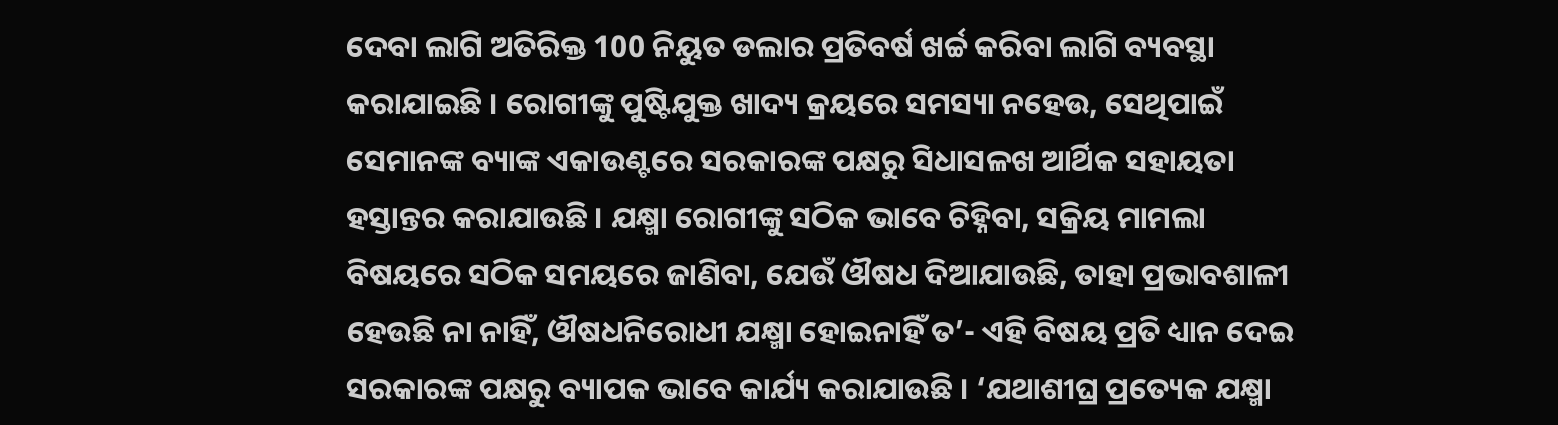ଦେବା ଲାଗି ଅତିରିକ୍ତ 100 ନିୟୁତ ଡଲାର ପ୍ରତିବର୍ଷ ଖର୍ଚ୍ଚ କରିବା ଲାଗି ବ୍ୟବସ୍ଥା କରାଯାଇଛି । ରୋଗୀଙ୍କୁ ପୁଷ୍ଟିଯୁକ୍ତ ଖାଦ୍ୟ କ୍ରୟରେ ସମସ୍ୟା ନହେଉ, ସେଥିପାଇଁ ସେମାନଙ୍କ ବ୍ୟାଙ୍କ ଏକାଉଣ୍ଟରେ ସରକାରଙ୍କ ପକ୍ଷରୁ ସିଧାସଳଖ ଆର୍ଥିକ ସହାୟତା ହସ୍ତାନ୍ତର କରାଯାଉଛି । ଯକ୍ଷ୍ମା ରୋଗୀଙ୍କୁ ସଠିକ ଭାବେ ଚିହ୍ନିବା, ସକ୍ରିୟ ମାମଲା ବିଷୟରେ ସଠିକ ସମୟରେ ଜାଣିବା, ଯେଉଁ ଔଷଧ ଦିଆଯାଉଛି, ତାହା ପ୍ରଭାବଶାଳୀ ହେଉଛି ନା ନାହିଁ, ଔଷଧନିରୋଧୀ ଯକ୍ଷ୍ମା ହୋଇନାହିଁ ତ’- ଏହି ବିଷୟ ପ୍ରତି ଧ୍ୟାନ ଦେଇ ସରକାରଙ୍କ ପକ୍ଷରୁ ବ୍ୟାପକ ଭାବେ କାର୍ଯ୍ୟ କରାଯାଉଛି । ‘ଯଥାଶୀଘ୍ର ପ୍ରତ୍ୟେକ ଯକ୍ଷ୍ମା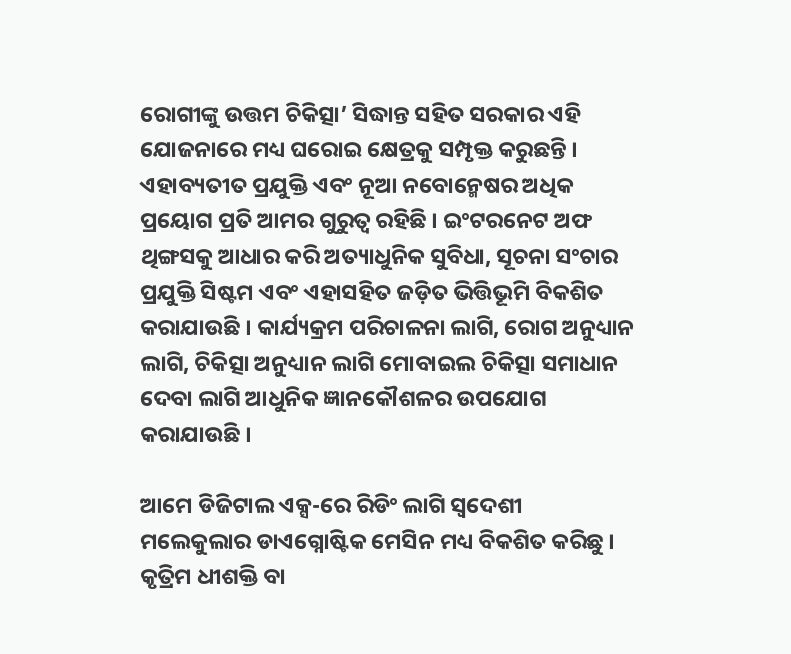ରୋଗୀଙ୍କୁ ଉତ୍ତମ ଚିକିତ୍ସା’ ସିଦ୍ଧାନ୍ତ ସହିତ ସରକାର ଏହି ଯୋଜନାରେ ମଧ୍ୟ ଘରୋଇ କ୍ଷେତ୍ରକୁ ସମ୍ପୃକ୍ତ କରୁଛନ୍ତି । ଏହାବ୍ୟତୀତ ପ୍ରଯୁକ୍ତି ଏବଂ ନୂଆ ନବୋନ୍ମେଷର ଅଧିକ ପ୍ରୟୋଗ ପ୍ରତି ଆମର ଗୁରୁତ୍ୱ ରହିଛି । ଇଂଟରନେଟ ଅଫ ଥିଙ୍ଗସକୁ ଆଧାର କରି ଅତ୍ୟାଧୁନିକ ସୁବିଧା, ସୂଚନା ସଂଚାର ପ୍ରଯୁକ୍ତି ସିଷ୍ଟମ ଏବଂ ଏହାସହିତ ଜଡ଼ିତ ଭିତ୍ତିଭୂମି ବିକଶିତ କରାଯାଉଛି । କାର୍ଯ୍ୟକ୍ରମ ପରିଚାଳନା ଲାଗି, ରୋଗ ଅନୁଧ୍ୟାନ ଲାଗି, ଚିକିତ୍ସା ଅନୁଧ୍ୟାନ ଲାଗି ମୋବାଇଲ ଚିକିତ୍ସା ସମାଧାନ ଦେବା ଲାଗି ଆଧୁନିକ ଜ୍ଞାନକୌଶଳର ଉପଯୋଗ କରାଯାଉଛି ।

ଆମେ ଡିଜିଟାଲ ଏକ୍ସ-ରେ ରିଡିଂ ଲାଗି ସ୍ୱଦେଶୀ ମଲେକୁଲାର ଡାଏଗ୍ନୋଷ୍ଟିକ ମେସିନ ମଧ୍ୟ ବିକଶିତ କରିଛୁ । କୃତ୍ରିମ ଧୀଶକ୍ତି ବା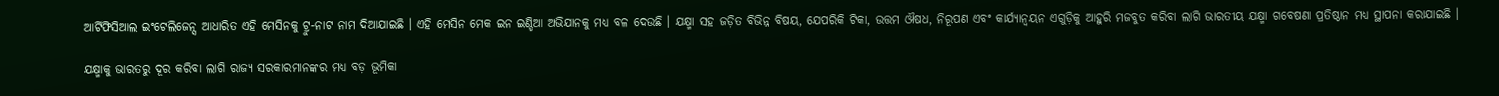ଆର୍ଟିଫିସିଆଲ ଇଂଟେଲିଜେନ୍ସ ଆଧାରିତ ଏହି ମେସିନକୁ ଟ୍ରୁ-ନାଟ ନାମ ଦିଆଯାଇଛି । ଏହି ମେସିନ ମେକ ଇନ ଇଣ୍ଡିଆ ଅଭିଯାନକୁ ମଧ୍ୟ ବଳ ଦେଉଛି । ଯକ୍ଷ୍ମା ସହ ଜଡ଼ିତ ବିଭିନ୍ନ ବିଷୟ, ଯେପରିକି ଟିକା, ଉତ୍ତମ ଔଷଧ, ନିରୂପଣ ଏବଂ କାର୍ଯ୍ୟାନ୍ୱୟନ ଏଗୁଡ଼ିକୁ ଆହୁରି ମଜବୁତ କରିବା ଲାଗି ଭାରତୀୟ ଯକ୍ଷ୍ମା ଗବେଷଣା ପ୍ରତିଷ୍ଠାନ ମଧ୍ୟ ସ୍ଥାପନା କରାଯାଇଛି ।

ଯକ୍ଷ୍ମାକୁ ଭାରତରୁ ଦୂର କରିବା ଲାଗି ରାଜ୍ୟ ସରକାରମାନଙ୍କର ମଧ୍ୟ ବଡ଼ ଭୂମିକା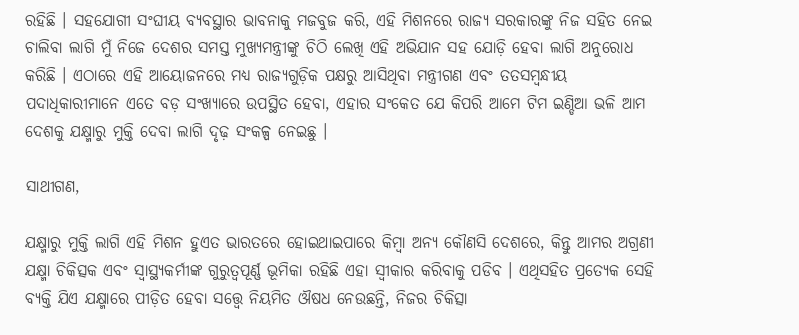ରହିଛି । ସହଯୋଗୀ ସଂଘୀୟ ବ୍ୟବସ୍ଥାର ଭାବନାକୁ ମଜବୁଜ କରି, ଏହି ମିଶନରେ ରାଜ୍ୟ ସରକାରଙ୍କୁ ନିଜ ସହିତ ନେଇ ଚାଲିବା ଲାଗି ମୁଁ ନିଜେ ଦେଶର ସମସ୍ତ ମୁଖ୍ୟମନ୍ତ୍ରୀଙ୍କୁ ଚିଠି ଲେଖି ଏହି ଅଭିଯାନ ସହ ଯୋଡ଼ି ହେବା ଲାଗି ଅନୁରୋଧ କରିଛି । ଏଠାରେ ଏହି ଆୟୋଜନରେ ମଧ୍ୟ ରାଜ୍ୟଗୁଡ଼ିକ ପକ୍ଷରୁ ଆସିଥିବା ମନ୍ତ୍ରୀଗଣ ଏବଂ ତତସମ୍ବନ୍ଧୀୟ ପଦାଧିକାରୀମାନେ ଏତେ ବଡ଼ ସଂଖ୍ୟାରେ ଉପସ୍ଥିତ ହେବା, ଏହାର ସଂକେତ ଯେ କିପରି ଆମେ ଟିମ ଇଣ୍ଡିଆ ଭଳି ଆମ ଦେଶକୁ ଯକ୍ଷ୍ମାରୁ ମୁକ୍ତି ଦେବା ଲାଗି ଦୃଢ଼ ସଂକଳ୍ପ ନେଇଛୁ ।

ସାଥୀଗଣ,

ଯକ୍ଷ୍ମାରୁ ମୁକ୍ତି ଲାଗି ଏହି ମିଶନ ହୁଏତ ଭାରତରେ ହୋଇଥାଇପାରେ କିମ୍ବା ଅନ୍ୟ କୌଣସି ଦେଶରେ, କିନ୍ତୁ ଆମର ଅଗ୍ରଣୀ ଯକ୍ଷ୍ମା ଚିକିତ୍ସକ ଏବଂ ସ୍ୱାସ୍ଥ୍ୟକର୍ମୀଙ୍କ ଗୁରୁତ୍ୱପୂର୍ଣ୍ଣ ଭୂମିକା ରହିଛି ଏହା ସ୍ଵୀକାର କରିବାକୁ ପଡିବ । ଏଥିସହିତ ପ୍ରତ୍ୟେକ ସେହି ବ୍ୟକ୍ତି ଯିଏ ଯକ୍ଷ୍ମାରେ ପୀଡ଼ିତ ହେବା ସତ୍ତ୍ୱେ ନିୟମିତ ଔଷଧ ନେଉଛନ୍ତି, ନିଜର ଚିକିତ୍ସା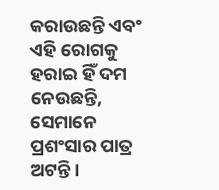କରାଉଛନ୍ତି ଏବଂ ଏହି ରୋଗକୁ ହରାଇ ହିଁ ଦମ ନେଉଛନ୍ତି, ସେମାନେ ପ୍ରଶଂସାର ପାତ୍ର ଅଟନ୍ତି ।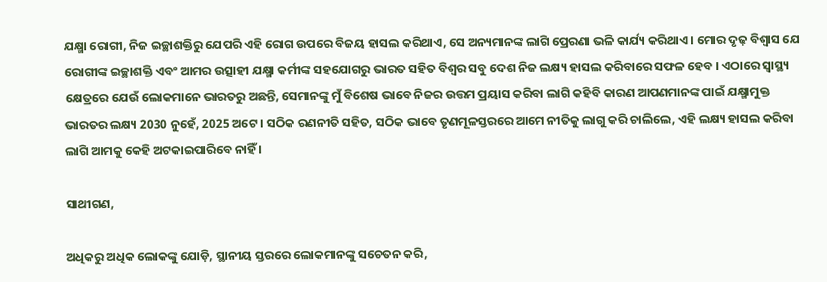ଯକ୍ଷ୍ମା ରୋଗୀ, ନିଜ ଇଚ୍ଛାଶକ୍ତିରୁ ଯେପରି ଏହି ରୋଗ ଉପରେ ବିଜୟ ହାସଲ କରିଥାଏ, ସେ ଅନ୍ୟମାନଙ୍କ ଲାଗି ପ୍ରେରଣା ଭଳି କାର୍ଯ୍ୟ କରିଥାଏ । ମୋର ଦୃଢ଼ ବିଶ୍ୱାସ ଯେ ରୋଗୀଙ୍କ ଇଚ୍ଛାଶକ୍ତି ଏବଂ ଆମର ଉତ୍ସାହୀ ଯକ୍ଷ୍ମା କର୍ମୀଙ୍କ ସହଯୋଗରୁ ଭାରତ ସହିତ ବିଶ୍ୱର ସବୁ ଦେଶ ନିଜ ଲକ୍ଷ୍ୟ ହାସଲ କରିବାରେ ସଫଳ ହେବ । ଏଠାରେ ସ୍ୱାସ୍ଥ୍ୟ କ୍ଷେତ୍ରରେ ଯେଉଁ ଲୋକମାନେ ଭାରତରୁ ଅଛନ୍ତି, ସେମାନଙ୍କୁ ମୁଁ ବିଶେଷ ଭାବେ ନିଜର ଉତ୍ତମ ପ୍ରୟାସ କରିବା ଲାଗି କହିବି କାରଣ ଆପଣମାନଙ୍କ ପାଇଁ ଯକ୍ଷ୍ମାମୁକ୍ତ ଭାରତର ଲକ୍ଷ୍ୟ 2030 ନୁହେଁ, 2025 ଅଟେ । ସଠିକ ରଣନୀତି ସହିତ, ସଠିକ ଭାବେ ତୃଣମୂଳସ୍ତରରେ ଆମେ ନୀତିକୁ ଲାଗୁ କରି ଚାଲିଲେ, ଏହି ଲକ୍ଷ୍ୟ ହାସଲ କରିବା ଲାଗି ଆମକୁ କେହି ଅଟକାଇପାରିବେ ନାହିଁ ।

ସାଥୀଗଣ,

ଅଧିକରୁ ଅଧିକ ଲୋକଙ୍କୁ ଯୋଡ଼ି, ସ୍ଥାନୀୟ ସ୍ତରରେ ଲୋକମାନଙ୍କୁ ସଚେତନ କରି,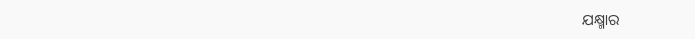ଯକ୍ଷ୍ମାର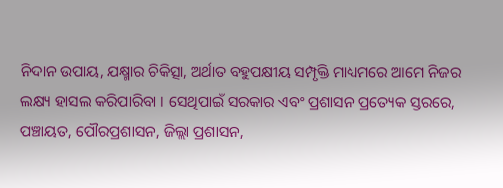ନିଦାନ ଉପାୟ, ଯକ୍ଷ୍ମାର ଚିକିତ୍ସା, ଅର୍ଥାତ ବହୁପକ୍ଷୀୟ ସମ୍ପୃକ୍ତି ମାଧ୍ୟମରେ ଆମେ ନିଜର ଲକ୍ଷ୍ୟ ହାସଲ କରିପାରିବା । ସେଥିପାଇଁ ସରକାର ଏବଂ ପ୍ରଶାସନ ପ୍ରତ୍ୟେକ ସ୍ତରରେ, ପଞ୍ଚାୟତ, ପୌରପ୍ରଶାସନ, ଜିଲ୍ଲା ପ୍ରଶାସନ,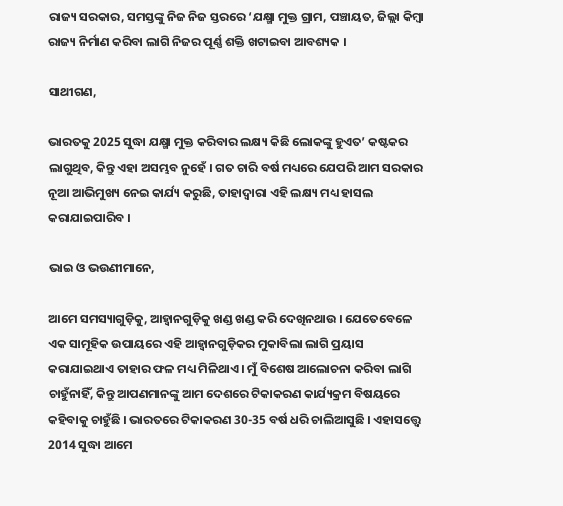ରାଜ୍ୟ ସରକାର, ସମସ୍ତଙ୍କୁ ନିଜ ନିଜ ସ୍ତରରେ ‘ଯକ୍ଷ୍ମା ମୁକ୍ତ ଗ୍ରାମ, ପଞ୍ଚାୟତ, ଜିଲ୍ଲା କିମ୍ବା ରାଜ୍ୟ ନିର୍ମାଣ କରିବା ଲାଗି ନିଜର ପୂର୍ଣ୍ଣ ଶକ୍ତି ଖଟାଇବା ଆବଶ୍ୟକ ।

ସାଥୀଗଣ,

ଭାରତକୁ 2025 ସୁଦ୍ଧା ଯକ୍ଷ୍ମା ମୁକ୍ତ କରିବାର ଲକ୍ଷ୍ୟ କିଛି ଲୋକଙ୍କୁ ହୁଏତ’ କଷ୍ଟକର ଲାଗୁଥିବ, କିନ୍ତୁ ଏହା ଅସମ୍ଭବ ନୁହେଁ । ଗତ ଚାରି ବର୍ଷ ମଧ୍ୟରେ ଯେପରି ଆମ ସରକାର ନୂଆ ଆଭିମୁଖ୍ୟ ନେଇ କାର୍ଯ୍ୟ କରୁଛି, ତାହାଦ୍ୱାରା ଏହି ଲକ୍ଷ୍ୟ ମଧ୍ୟ ହାସଲ କରାଯାଇପାରିବ ।

ଭାଇ ଓ ଭଉଣୀମାନେ,

ଆମେ ସମସ୍ୟାଗୁଡ଼ିକୁ, ଆହ୍ୱାନଗୁଡ଼ିକୁ ଖଣ୍ଡ ଖଣ୍ଡ କରି ଦେଖିନଥାଉ । ଯେତେବେଳେ ଏକ ସାମୂହିକ ଉପାୟରେ ଏହି ଆହ୍ୱାନଗୁଡ଼ିକର ମୁକାବିଲା ଲାଗି ପ୍ରୟାସ କରାଯାଇଥାଏ ତାହାର ଫଳ ମଧ୍ୟ ମିଳିଥାଏ । ମୁଁ ବିଶେଷ ଆଲୋଚନା କରିବା ଲାଗି ଚାହୁଁନାହିଁ, କିନ୍ତୁ ଆପଣମାନଙ୍କୁ ଆମ ଦେଶରେ ଟିକାକରଣ କାର୍ଯ୍ୟକ୍ରମ ବିଷୟରେ କହିବାକୁ ଚାହୁଁଛି । ଭାରତରେ ଟିକାକରଣ 30-35 ବର୍ଷ ଧରି ଚାଲିଆସୁଛି । ଏହାସତ୍ତ୍ୱେ 2014 ସୁଦ୍ଧା ଆମେ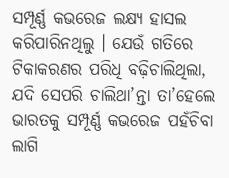ସମ୍ପୂର୍ଣ୍ଣ କଭରେଜ ଲକ୍ଷ୍ୟ ହାସଲ କରିପାରିନଥିଲୁ । ଯେଉଁ ଗତିରେ ଟିକାକରଣର ପରିଧି ବଢ଼ିଚାଲିଥିଲା, ଯଦି ସେପରି ଚାଲିଥା’ନ୍ତା ତା’ହେଲେ ଭାରତକୁ ସମ୍ପୂର୍ଣ୍ଣ କଭରେଜ ପହଁଚିବା ଲାଗି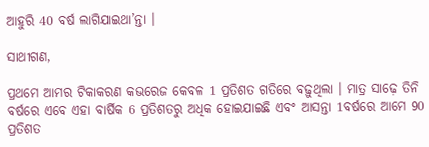ଆହୁରି 40 ବର୍ଷ ଲାଗିଯାଇଥା’ନ୍ତା ।

ସାଥୀଗଣ,

ପ୍ରଥମେ ଆମର ଟିକାକରଣ କଭରେଜ କେବଳ 1 ପ୍ରତିଶତ ଗତିରେ ବଢ଼ୁଥିଲା । ମାତ୍ର ସାଢ଼େ ତିନି ବର୍ଷରେ ଏବେ ଏହା ବାର୍ଷିକ 6 ପ୍ରତିଶତରୁ ଅଧିକ ହୋଇଯାଇଛି ଏବଂ ଆସନ୍ତା 1ବର୍ଷରେ ଆମେ 90 ପ୍ରତିଶତ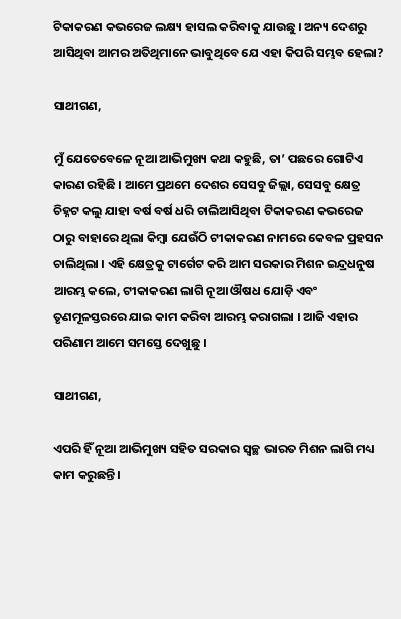ଟିକାକରଣ କଭରେଜ ଲକ୍ଷ୍ୟ ହାସଲ କରିବାକୁ ଯାଉଛୁ । ଅନ୍ୟ ଦେଶରୁ ଆସିଥିବା ଆମର ଅତିଥିମାନେ ଭାବୁଥିବେ ଯେ ଏହା କିପରି ସମ୍ଭବ ହେଲା?

ସାଥୀଗଣ,

ମୁଁ ଯେତେବେଳେ ନୂଆ ଆଭିମୁଖ୍ୟ କଥା କହୁଛି, ତା’ ପଛରେ ଗୋଟିଏ କାରଣ ରହିଛି । ଆମେ ପ୍ରଥମେ ଦେଶର ସେସବୁ ଜିଲ୍ଲା, ସେସବୁ କ୍ଷେତ୍ର ଚିହ୍ନଟ କଲୁ ଯାହା ବର୍ଷ ବର୍ଷ ଧରି ଚାଲିଆସିଥିବା ଟିକାକରଣ କଭରେଜ ଠାରୁ ବାହାରେ ଥିଲା କିମ୍ବା ଯେଉଁଠି ଟୀକାକରଣ ନାମରେ କେବଳ ପ୍ରହସନ ଚାଲିଥିଲା । ଏହି କ୍ଷେତ୍ରକୁ ଟାର୍ଗେଟ କରି ଆମ ସରକାର ମିଶନ ଇନ୍ଦ୍ରଧନୁଷ ଆରମ୍ଭ କଲେ, ଟୀକାକରଣ ଲାଗି ନୂଆ ଔଷଧ ଯୋଡ଼ି ଏବଂ ତୃଣମୂଳସ୍ତରରେ ଯାଇ କାମ କରିବା ଆରମ୍ଭ କରାଗଲା । ଆଜି ଏହାର ପରିଣାମ ଆମେ ସମସ୍ତେ ଦେଖୁଛୁ ।

ସାଥୀଗଣ,

ଏପରି ହିଁ ନୂଆ ଆଭିମୁଖ୍ୟ ସହିତ ସରକାର ସ୍ୱଚ୍ଛ ଭାରତ ମିଶନ ଲାଗି ମଧ୍ୟ କାମ କରୁଛନ୍ତି ।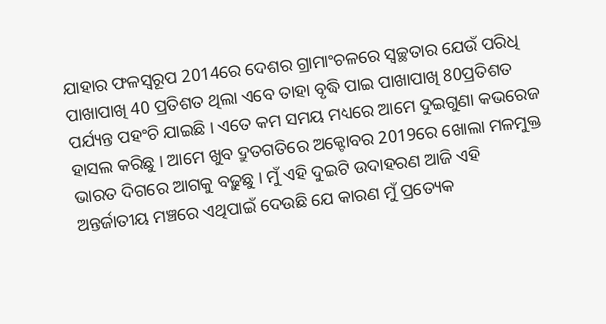ଯାହାର ଫଳସ୍ୱରୂପ 2014ରେ ଦେଶର ଗ୍ରାମାଂଚଳରେ ସ୍ୱଚ୍ଛତାର ଯେଉଁ ପରିଧି ପାଖାପାଖି 40 ପ୍ରତିଶତ ଥିଲା ଏବେ ତାହା ବୃଦ୍ଧି ପାଇ ପାଖାପାଖି 80ପ୍ରତିଶତ ପର୍ଯ୍ୟନ୍ତ ପହଂଚି ଯାଇଛି । ଏତେ କମ ସମୟ ମଧ୍ୟରେ ଆମେ ଦୁଇଗୁଣା କଭରେଜ ହାସଲ କରିଛୁ । ଆମେ ଖୁବ ଦ୍ରୁତଗତିରେ ଅକ୍ଟୋବର 2019ରେ ଖୋଲା ମଳମୁକ୍ତ ଭାରତ ଦିଗରେ ଆଗକୁ ବଢ଼ୁଛୁ । ମୁଁ ଏହି ଦୁଇଟି ଉଦାହରଣ ଆଜି ଏହି ଅନ୍ତର୍ଜାତୀୟ ମଞ୍ଚରେ ଏଥିପାଇଁ ଦେଉଛି ଯେ କାରଣ ମୁଁ ପ୍ରତ୍ୟେକ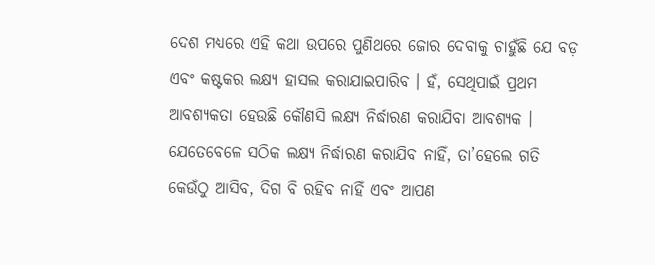ଦେଶ ମଧ୍ୟରେ ଏହି କଥା ଉପରେ ପୁଣିଥରେ ଜୋର ଦେବାକୁ ଚାହୁଁଛି ଯେ ବଡ଼ ଏବଂ କଷ୍ଟକର ଲକ୍ଷ୍ୟ ହାସଲ କରାଯାଇପାରିବ । ହଁ, ସେଥିପାଇଁ ପ୍ରଥମ ଆବଶ୍ୟକତା ହେଉଛି କୌଣସି ଲକ୍ଷ୍ୟ ନିର୍ଦ୍ଧାରଣ କରାଯିବା ଆବଶ୍ୟକ । ଯେତେବେଳେ ସଠିକ ଲକ୍ଷ୍ୟ ନିର୍ଦ୍ଧାରଣ କରାଯିବ ନାହିଁ, ତା’ହେଲେ ଗତି କେଉଁଠୁ ଆସିବ, ଦିଗ ବି ରହିବ ନାହିଁ ଏବଂ ଆପଣ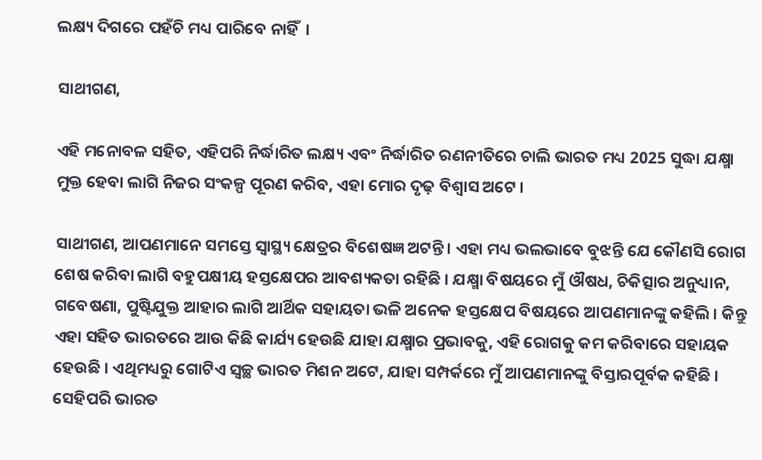ଲକ୍ଷ୍ୟ ଦିଗରେ ପହଁଚି ମଧ୍ୟ ପାରିବେ ନାହିଁ  ।

ସାଥୀଗଣ,

ଏହି ମନୋବଳ ସହିତ, ଏହିପରି ନିର୍ଦ୍ଧାରିତ ଲକ୍ଷ୍ୟ ଏବଂ ନିର୍ଦ୍ଧାରିତ ରଣନୀତିରେ ଚାଲି ଭାରତ ମଧ୍ୟ 2025 ସୁଦ୍ଧା ଯକ୍ଷ୍ମା ମୁକ୍ତ ହେବା ଲାଗି ନିଜର ସଂକଳ୍ପ ପୂରଣ କରିବ, ଏହା ମୋର ଦୃଢ଼ ବିଶ୍ୱାସ ଅଟେ ।

ସାଥୀଗଣ, ଆପଣମାନେ ସମସ୍ତେ ସ୍ୱାସ୍ଥ୍ୟ କ୍ଷେତ୍ରର ବିଶେଷଜ୍ଞ ଅଟନ୍ତି । ଏହା ମଧ୍ୟ ଭଲଭାବେ ବୁଝନ୍ତି ଯେ କୌଣସି ରୋଗ ଶେଷ କରିବା ଲାଗି ବହୁପକ୍ଷୀୟ ହସ୍ତକ୍ଷେପର ଆବଶ୍ୟକତା ରହିଛି । ଯକ୍ଷ୍ମା ବିଷୟରେ ମୁଁ ଔଷଧ, ଚିକିତ୍ସାର ଅନୁଧ୍ୟାନ, ଗବେଷଣା, ପୁଷ୍ଟିଯୁକ୍ତ ଆହାର ଲାଗି ଆର୍ଥିକ ସହାୟତା ଭଳି ଅନେକ ହସ୍ତକ୍ଷେପ ବିଷୟରେ ଆପଣମାନଙ୍କୁ କହିଲି । କିନ୍ତୁ ଏହା ସହିତ ଭାରତରେ ଆଉ କିଛି କାର୍ଯ୍ୟ ହେଉଛି ଯାହା ଯକ୍ଷ୍ମାର ପ୍ରଭାବକୁ, ଏହି ରୋଗକୁ କମ କରିବାରେ ସହାୟକ ହେଉଛି । ଏଥିମଧ୍ୟରୁ ଗୋଟିଏ ସ୍ୱଚ୍ଛ ଭାରତ ମିଶନ ଅଟେ, ଯାହା ସମ୍ପର୍କରେ ମୁଁ ଆପଣମାନଙ୍କୁ ବିସ୍ତାରପୂର୍ବକ କହିଛି । ସେହିପରି ଭାରତ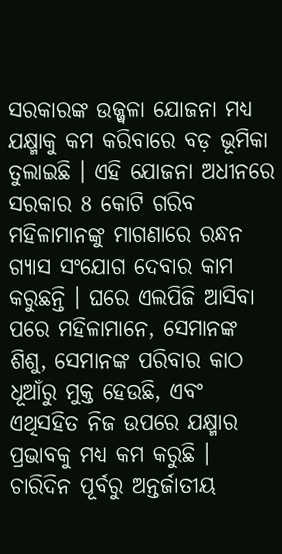ସରକାରଙ୍କ ଉଜ୍ଜ୍ୱଳା ଯୋଜନା ମଧ୍ୟ ଯକ୍ଷ୍ମାକୁ କମ କରିବାରେ ବଡ଼ ଭୂମିକା ତୁଲାଇଛି । ଏହି ଯୋଜନା ଅଧୀନରେ ସରକାର 8 କୋଟି ଗରିବ ମହିଳାମାନଙ୍କୁ ମାଗଣାରେ ରନ୍ଧନ ଗ୍ୟାସ ସଂଯୋଗ ଦେବାର କାମ କରୁଛନ୍ତି । ଘରେ ଏଲପିଜି ଆସିବା ପରେ ମହିଳାମାନେ, ସେମାନଙ୍କ ଶିଶୁ, ସେମାନଙ୍କ ପରିବାର କାଠ ଧୂଆଁରୁ ମୁକ୍ତ ହେଉଛି, ଏବଂ ଏଥିସହିତ ନିଜ ଉପରେ ଯକ୍ଷ୍ମାର ପ୍ରଭାବକୁ ମଧ୍ୟ କମ କରୁଛି । ଚାରିଦିନ ପୂର୍ବରୁ ଅନ୍ତର୍ଜାତୀୟ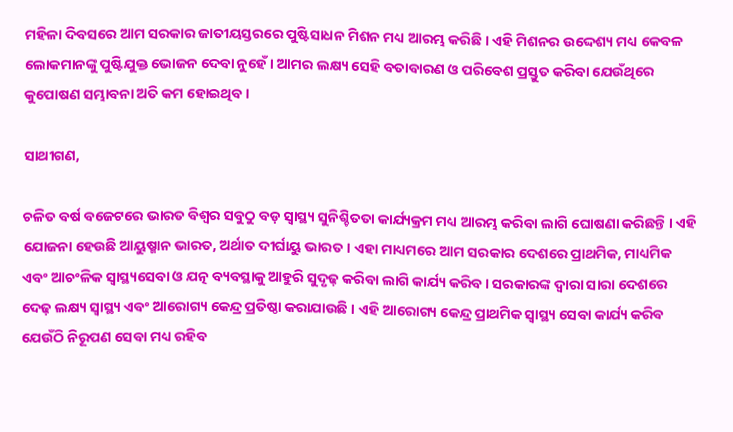ମହିଳା ଦିବସରେ ଆମ ସରକାର ଜାତୀୟସ୍ତରରେ ପୁଷ୍ଟିସାଧନ ମିଶନ ମଧ୍ୟ ଆରମ୍ଭ କରିଛି । ଏହି ମିଶନର ଉଦ୍ଦେଶ୍ୟ ମଧ୍ୟ କେବଳ ଲୋକମାନଙ୍କୁ ପୁଷ୍ଟିଯୁକ୍ତ ଭୋଜନ ଦେବା ନୁହେଁ । ଆମର ଲକ୍ଷ୍ୟ ସେହି ବତାବାରଣ ଓ ପରିବେଶ ପ୍ରସ୍ତୁତ କରିବା ଯେଉଁଥିରେ କୁପୋଷଣ ସମ୍ଭାବନା ଅତି କମ ହୋଇଥିବ ।

ସାଥୀଗଣ,

ଚଳିତ ବର୍ଷ ବଜେଟରେ ଭାରତ ବିଶ୍ୱର ସବୁଠୁ ବଡ଼ ସ୍ୱାସ୍ଥ୍ୟ ସୁନିଶ୍ଚିତତା କାର୍ଯ୍ୟକ୍ରମ ମଧ୍ୟ ଆରମ୍ଭ କରିବା ଲାଗି ଘୋଷଣା କରିଛନ୍ତି । ଏହି ଯୋଜନା ହେଉଛି ଆୟୁଷ୍ମାନ ଭାରତ, ଅର୍ଥାତ ଦୀର୍ଘାୟୁ ଭାରତ । ଏହା ମାଧ୍ୟମରେ ଆମ ସରକାର ଦେଶରେ ପ୍ରାଥମିକ, ମାଧ୍ୟମିକ ଏବଂ ଆଚଂଳିକ ସ୍ୱାସ୍ଥ୍ୟସେବା ଓ ଯତ୍ନ ବ୍ୟବସ୍ଥାକୁ ଆହୁରି ସୁଦୃଢ଼ କରିବା ଲାଗି କାର୍ଯ୍ୟ କରିବ । ସରକାରଙ୍କ ଦ୍ୱାରା ସାରା ଦେଶରେ ଦେଢ଼ ଲକ୍ଷ୍ୟ ସ୍ୱାସ୍ଥ୍ୟ ଏବଂ ଆରୋଗ୍ୟ କେନ୍ଦ୍ର ପ୍ରତିଷ୍ଠା କରାଯାଉଛି । ଏହି ଆରୋଗ୍ୟ କେନ୍ଦ୍ର ପ୍ରାଥମିକ ସ୍ୱାସ୍ଥ୍ୟ ସେବା କାର୍ଯ୍ୟ କରିବ ଯେଉଁଠି ନିରୂପଣ ସେବା ମଧ୍ୟ ରହିବ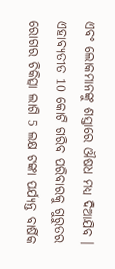ଏବଂ ଲୋକମାନଙ୍କୁ ଶସ୍ତାରେ ଔଷଧ ମଧ୍ୟ ଦିଆଯିବ । ଏହାବ୍ୟତୀତ 10 କୋଟି ଗରିବ ପରିବାରକୁ ଗୁରୁତର ରୋଗର ଚିକିତ୍ସା ଲାଗି 5 ଲକ୍ଷ ଟଙ୍କା ପର୍ଯ୍ୟନ୍ତ ବାର୍ଷିକ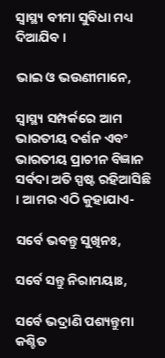ସ୍ୱାସ୍ଥ୍ୟ ବୀମା ସୁବିଧା ମଧ୍ୟ ଦିଆଯିବ ।

ଭାଇ ଓ ଭଉଣୀମାନେ,

ସ୍ୱାସ୍ଥ୍ୟ ସମ୍ପର୍କରେ ଆମ ଭାରତୀୟ ଦର୍ଶନ ଏବଂ ଭାରତୀୟ ପ୍ରାଚୀନ ବିଜ୍ଞାନ ସର୍ବଦା ଅତି ସ୍ପଷ୍ଟ ରହିଆସିଛି । ଆମର ଏଠି କୁହାଯାଏ-

ସର୍ବେ ଭବନ୍ତୁ ସୁଖିନଃ,

ସର୍ବେ ସନ୍ତୁ ନିରାମୟାଃ,

ସର୍ବେ ଭଦ୍ରାଣି ପଶ୍ୟନ୍ତୁମା କଶ୍ଚିତ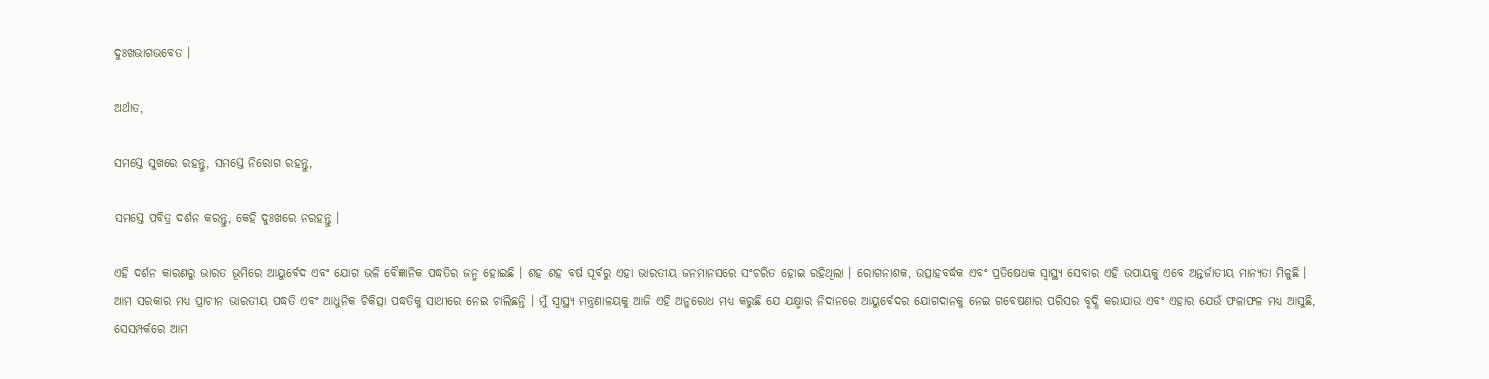ଦୁଃଖଭାଗଭବେତ ।

ଅର୍ଥାତ,

ସମସ୍ତେ ସୁଖରେ ରହନ୍ତୁ, ସମସ୍ତେ ନିରୋଗ ରହନ୍ତୁ,

ସମସ୍ତେ ପବିତ୍ର ଦର୍ଶନ କରନ୍ତୁ, କେହି ଦୁଃଖରେ ନରହନ୍ତୁ ।

ଏହି ଦର୍ଶନ କାରଣରୁ ଭାରତ ଭୂମିରେ ଆୟୁର୍ବେଦ ଏବଂ ଯୋଗ ଭଳି ବୈଜ୍ଞାନିକ ପଦ୍ଧତିର ଜନ୍ମ ହୋଇଛି । ଶହ ଶହ ବର୍ଷ ପୂର୍ବରୁ ଏହା ଭାରତୀୟ ଜନମାନସରେ ସଂଚରିତ ହୋଇ ରହିଥିଲା । ରୋଗନାଶକ, ଉତ୍ସାହବର୍ଦ୍ଧକ ଏବଂ ପ୍ରତିଷେଧକ ସ୍ୱାସ୍ଥ୍ୟ ସେବାର ଏହି ଉପାୟକୁ ଏବେ ଅନ୍ତର୍ଜାତୀୟ ମାନ୍ୟତା ମିଳୁଛି । ଆମ ସରକାର ମଧ୍ୟ ପ୍ରାଚୀନ ଭାରତୀୟ ପଦ୍ଧତି ଏବଂ ଆଧୁନିକ ଚିକିତ୍ସା ପଦ୍ଧତିକୁ ସାଥୀରେ ନେଇ ଚାଲିଛନ୍ତି । ମୁଁ ସ୍ୱାସ୍ଥ୍ୟ ମନ୍ତ୍ରଣାଳୟକୁ ଆଜି ଏହି ଅନୁରୋଧ ମଧ୍ୟ କରୁଛି ଯେ ଯକ୍ଷ୍ମାର ନିଦାନରେ ଆୟୁର୍ବେଦର ଯୋଗଦାନକୁ ନେଇ ଗବେଷଣାର ପରିସର ବୃଦ୍ଧି କରାଯାଉ ଏବଂ ଏହାର ଯେଉଁ ଫଳାଫଳ ମଧ୍ୟ ଆସୁଛି, ସେସମ୍ପର୍କରେ ଆମ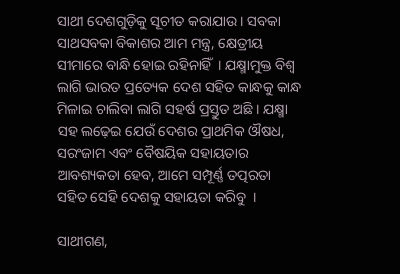ସାଥୀ ଦେଶଗୁଡ଼ିକୁ ସୂଚୀତ କରାଯାଉ । ସବକା ସାଥସବକା ବିକାଶର ଆମ ମନ୍ତ୍ର, କ୍ଷେତ୍ରୀୟ ସୀମାରେ ବାନ୍ଧି ହୋଇ ରହିନାହିଁ  । ଯକ୍ଷ୍ମାମୁକ୍ତ ବିଶ୍ୱ ଲାଗି ଭାରତ ପ୍ରତ୍ୟେକ ଦେଶ ସହିତ କାନ୍ଧକୁ କାନ୍ଧ ମିଳାଇ ଚାଲିବା ଲାଗି ସହର୍ଷ ପ୍ରସ୍ତୁତ ଅଛି । ଯକ୍ଷ୍ମା ସହ ଲଢ଼େଇ ଯେଉଁ ଦେଶର ପ୍ରାଥମିକ ଔଷଧ, ସରଂଜାମ ଏବଂ ବୈଷୟିକ ସହାୟତାର ଆବଶ୍ୟକତା ହେବ, ଆମେ ସମ୍ପୂର୍ଣ୍ଣ ତତ୍ପରତା ସହିତ ସେହି ଦେଶକୁ ସହାୟତା କରିବୁ  ।

ସାଥୀଗଣ,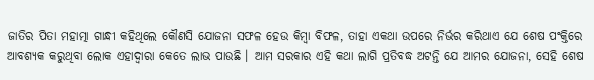ଜାତିର ପିତା ମହାତ୍ମା ଗାନ୍ଧୀ କହିଥିଲେ କୌଣସି ଯୋଜନା ସଫଳ ହେଉ କିମ୍ବା ବିଫଳ, ତାହା ଏକଥା ଉପରେ ନିର୍ଭର କରିଥାଏ ଯେ ଶେଷ ପଂକ୍ତିରେ ଆବଶ୍ୟକ କରୁଥିବା ଲୋକ ଏହାଦ୍ୱାରା କେତେ ଲାଭ ପାଉଛି । ଆମ ସରକାର ଏହି କଥା ଲାଗି ପ୍ରତିବଦ୍ଧ ଅଟନ୍ତି ଯେ ଆମର ଯୋଜନା, ସେହି ଶେଷ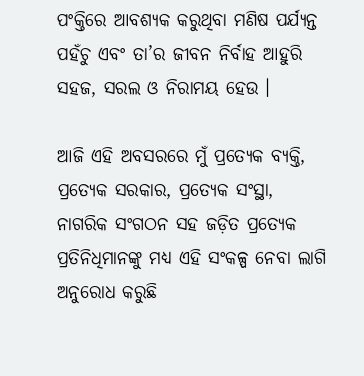ପଂକ୍ତିରେ ଆବଶ୍ୟକ କରୁଥିବା ମଣିଷ ପର୍ଯ୍ୟନ୍ତ ପହଁଚୁ ଏବଂ ତା’ର ଜୀବନ ନିର୍ବାହ ଆହୁରି ସହଜ, ସରଲ ଓ ନିରାମୟ ହେଉ ।

ଆଜି ଏହି ଅବସରରେ ମୁଁ ପ୍ରତ୍ୟେକ ବ୍ୟକ୍ତି, ପ୍ରତ୍ୟେକ ସରକାର, ପ୍ରତ୍ୟେକ ସଂସ୍ଥା, ନାଗରିକ ସଂଗଠନ ସହ ଜଡ଼ିତ ପ୍ରତ୍ୟେକ ପ୍ରତିନିଧିମାନଙ୍କୁ ମଧ୍ୟ ଏହି ସଂକଳ୍ପ ନେବା ଲାଗି ଅନୁରୋଧ କରୁଛି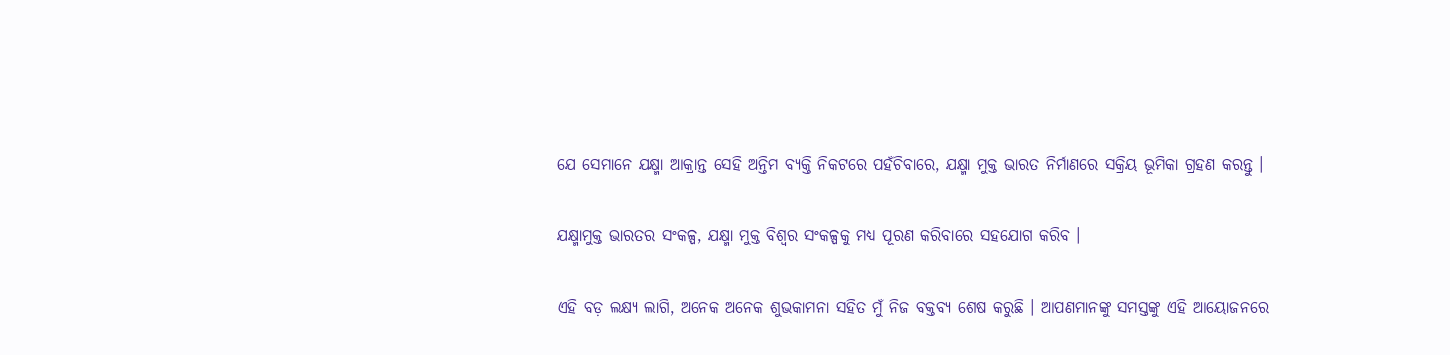ଯେ ସେମାନେ ଯକ୍ଷ୍ମା ଆକ୍ରାନ୍ତ ସେହି ଅନ୍ତିମ ବ୍ୟକ୍ତି ନିକଟରେ ପହଁଚିବାରେ, ଯକ୍ଷ୍ମା ମୁକ୍ତ ଭାରତ ନିର୍ମାଣରେ ସକ୍ରିୟ ଭୂମିକା ଗ୍ରହଣ କରନ୍ତୁ ।

ଯକ୍ଷ୍ମାମୁକ୍ତ ଭାରତର ସଂକଳ୍ପ, ଯକ୍ଷ୍ମା ମୁକ୍ତ ବିଶ୍ୱର ସଂକଳ୍ପକୁ ମଧ୍ୟ ପୂରଣ କରିବାରେ ସହଯୋଗ କରିବ ।

ଏହି ବଡ଼ ଲକ୍ଷ୍ୟ ଲାଗି, ଅନେକ ଅନେକ ଶୁଭକାମନା ସହିତ ମୁଁ ନିଜ ବକ୍ତବ୍ୟ ଶେଷ କରୁଛି । ଆପଣମାନଙ୍କୁ ସମସ୍ତଙ୍କୁ ଏହି ଆୟୋଜନରେ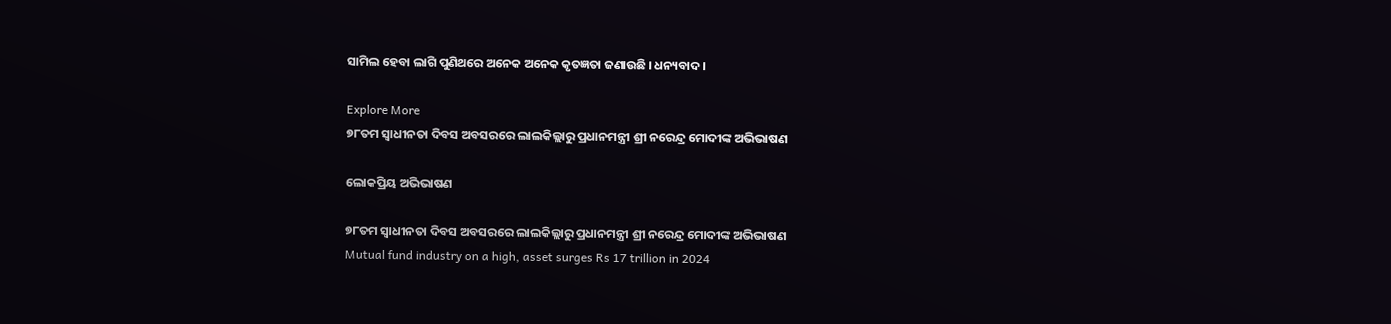ସାମିଲ ହେବା ଲାଗି ପୁଣିଥରେ ଅନେକ ଅନେକ କୃତଜ୍ଞତା ଜଣାଉଛି । ଧନ୍ୟବାଦ ।

Explore More
୭୮ତମ ସ୍ୱାଧୀନତା ଦିବସ ଅବସରରେ ଲାଲକିଲ୍ଲାରୁ ପ୍ରଧାନମନ୍ତ୍ରୀ ଶ୍ରୀ ନରେନ୍ଦ୍ର ମୋଦୀଙ୍କ ଅଭିଭାଷଣ

ଲୋକପ୍ରିୟ ଅଭିଭାଷଣ

୭୮ତମ ସ୍ୱାଧୀନତା ଦିବସ ଅବସରରେ ଲାଲକିଲ୍ଲାରୁ ପ୍ରଧାନମନ୍ତ୍ରୀ ଶ୍ରୀ ନରେନ୍ଦ୍ର ମୋଦୀଙ୍କ ଅଭିଭାଷଣ
Mutual fund industry on a high, asset surges Rs 17 trillion in 2024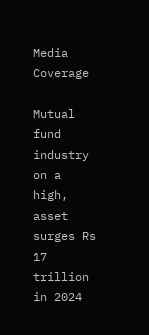Media Coverage

Mutual fund industry on a high, asset surges Rs 17 trillion in 2024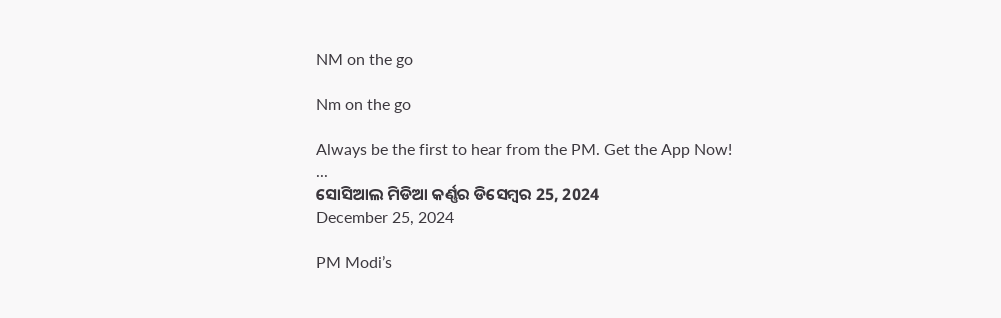NM on the go

Nm on the go

Always be the first to hear from the PM. Get the App Now!
...
ସୋସିଆଲ ମିଡିଆ କର୍ଣ୍ଣର ଡିସେମ୍ବର 25, 2024
December 25, 2024

PM Modi’s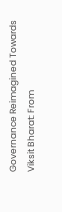Governance Reimagined Towards Viksit Bharat: From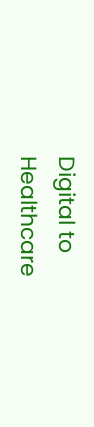Digital to Healthcare